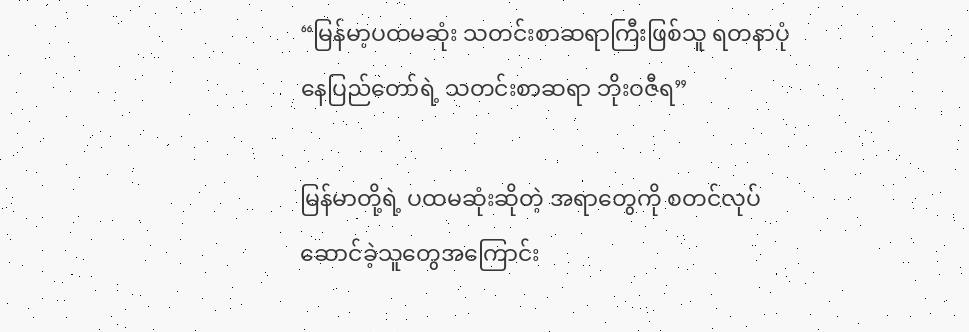“မြန်မာ့ပထမဆုံး သတင်းစာဆရာကြီးဖြစ်သူ ရတနာပုံနေပြည်တော်ရဲ့ သတင်းစာဆရာ ဘိုးဝဇီရ”

မြန်မာတို့ရဲ့ ပထမဆုံးဆိုတဲ့ အရာတွေကို စတင်လုပ်ဆောင်ခဲ့သူတွေအကြောင်း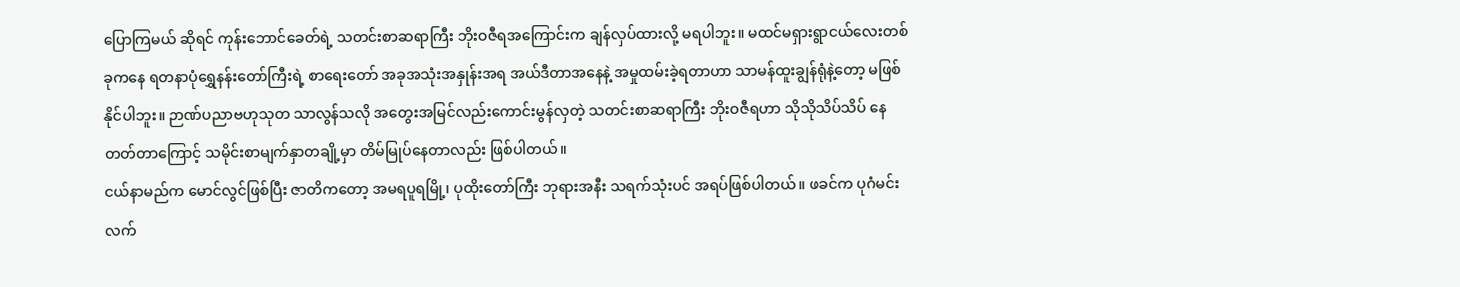ပြောကြမယ် ဆိုရင် ကုန်းဘောင်ခေတ်ရဲ့ သတင်းစာဆရာကြီး ဘိုးဝဇီရအကြောင်းက ချန်လှပ်ထားလို့ မရပါဘူး။ မထင်မရှားရွာငယ်လေးတစ်ခုကနေ ရတနာပုံရွှေနန်းတော်ကြီးရဲ့ စာရေးတော် အခုအသုံးအနှုန်းအရ အယ်ဒီတာအနေနဲ့ အမှုထမ်းခဲ့ရတာဟာ သာမန်ထူးချွန်ရုံနဲ့တော့ မဖြစ်နိုင်ပါဘူး။ ဉာဏ်ပညာဗဟုသုတ သာလွန်သလို အတွေးအမြင်လည်းကောင်းမွန်လှတဲ့ သတင်းစာဆရာကြီး ဘိုးဝဇီရဟာ သိုသိုသိပ်သိပ် နေတတ်တာကြောင့် သမိုင်းစာမျက်နှာတချို့မှာ တိမ်မြုပ်နေတာလည်း ဖြစ်ပါတယ်။
ငယ်နာမည်က မောင်လွင်ဖြစ်ပြီး ဇာတိကတော့ အမရပူရမြို့၊ ပုထိုးတော်ကြီး ဘုရားအနီး သရက်သုံးပင် အရပ်ဖြစ်ပါတယ်။ ဖခင်က ပုဂံမင်းလက်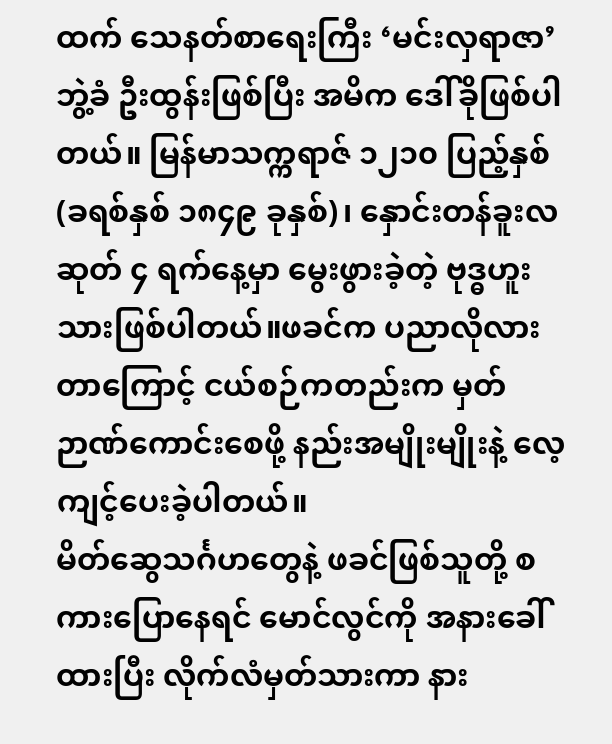ထက် သေနတ်စာရေးကြီး ‘မင်းလှရာဇာ’ ဘွဲ့ခံ ဦးထွန်းဖြစ်ပြီး အမိက ဒေါ်ခိုဖြစ်ပါတယ်။ မြန်မာသက္ကရာဇ် ၁၂၁၀ ပြည့်နှစ် (ခရစ်နှစ် ၁၈၄၉ ခုနှစ်)၊ နှောင်းတန်ခူးလဆုတ် ၄ ရက်နေ့မှာ မွေးဖွားခဲ့တဲ့ ဗုဒ္ဓဟူးသားဖြစ်ပါတယ်။ဖခင်က ပညာလိုလားတာကြောင့် ငယ်စဉ်ကတည်းက မှတ်ဉာဏ်ကောင်းစေဖို့ နည်းအမျိုးမျိုးနဲ့ လေ့ကျင့်ပေးခဲ့ပါတယ်။
မိတ်ဆွေသင်္ဂဟတွေနဲ့ ဖခင်ဖြစ်သူတို့ စကားပြောနေရင် မောင်လွင်ကို အနားခေါ်ထားပြီး လိုက်လံမှတ်သားကာ နား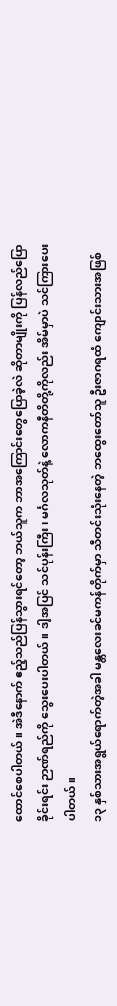ထောင်စေပါတယ်။ အဲဒီနောက် ဧည့်သည်ပြန်သွားရင်တော့ ဘယ်သူက ဘာအကြောင်းတွေပြောခဲ့လဲ ဆိုတာမျိုးကို ပြန်လည်ပြောခိုင်းရင်း ဉာဏ်ရည်ကို သွေးပေးပါတယ်။ ဒါ့အပြင် သင်ပုန်းကြီး၊ မင်္ဂလသုတ်နဲ့ လောကနီတိတို့ကိုလည်း အိမ်မှာပဲ သင်ကြားပေးပါတယ်။
၁၃ နှစ်သားအရွယ်ရောက်တဲ့အခါ မန္တလေးခင်မကန်တိုက်မှာ သီတင်းသုံးနေတဲ့ ဘထွေးတော်သူ ဦးဇာဂရထံ ကျောင်းသားအဖြစ်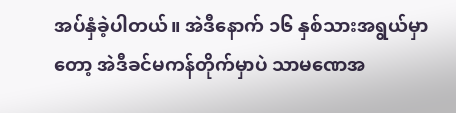အပ်နှံခဲ့ပါတယ်။ အဲဒီနောက် ၁၆ နှစ်သားအရွယ်မှာတော့ အဲဒီခင်မကန်တိုက်မှာပဲ သာမဏေအ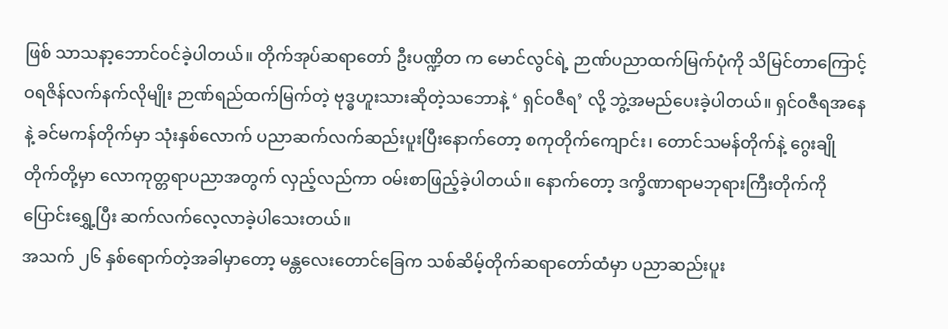ဖြစ် သာသနာ့ဘောင်ဝင်ခဲ့ပါတယ်။ တိုက်အုပ်ဆရာတော် ဦးပဏ္ဍိတ က မောင်လွင်ရဲ့ ဉာဏ်ပညာထက်မြက်ပုံကို သိမြင်တာကြောင့် ဝရဇိန်လက်နက်လိုမျိုး ဉာဏ်ရည်ထက်မြက်တဲ့ ဗုဒ္ဓဟူးသားဆိုတဲ့သဘောနဲ့ ‘ ရှင်ဝဇီရ’ လို့ ဘွဲ့အမည်ပေးခဲ့ပါတယ်။ ရှင်ဝဇီရအနေနဲ့ ခင်မကန်တိုက်မှာ သုံးနှစ်လောက် ပညာဆက်လက်ဆည်းပူးပြီးနောက်တော့ စကုတိုက်ကျောင်း၊ တောင်သမန်တိုက်နဲ့ ဂွေးချိုတိုက်တို့မှာ လောကုတ္တရာပညာအတွက် လှည့်လည်ကာ ဝမ်းစာဖြည့်ခဲ့ပါတယ်။ နောက်တော့ ဒက္ခိဏာရာမဘုရားကြီးတိုက်ကို ပြောင်းရွှေ့ပြီး ဆက်လက်လေ့လာခဲ့ပါသေးတယ်။
အသက် ၂၆ နှစ်ရောက်တဲ့အခါမှာတော့ မန္တလေးတောင်ခြေက သစ်ဆိမ့်တိုက်ဆရာတော်ထံမှာ ပညာဆည်းပူး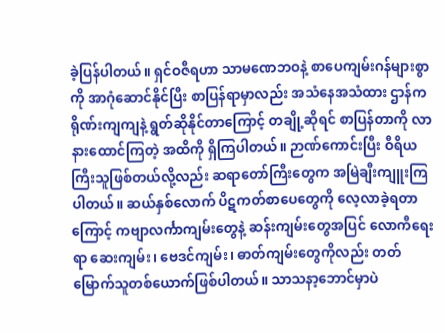ခဲ့ပြန်ပါတယ်။ ရှင်ဝဇီရဟာ သာမဏေဘဝနဲ့ စာပေကျမ်းဂန်များစွာကို အာဂုံဆောင်နိုင်ပြီး စာပြန်ရာမှာလည်း အသံနေအသံထား ဌာန်ကရိုဏ်းကျကျနဲ့ ရွတ်ဆိုနိုင်တာကြောင့် တချို့ဆိုရင် စာပြန်တာကို လာနားထောင်ကြတဲ့ အထိကို ရှိကြပါတယ်။ ဉာဏ်ကောင်းပြီး ဝီရိယကြီးသူဖြစ်တယ်လို့လည်း ဆရာတော်ကြီးတွေက အမြဲချီးကျူးကြပါတယ်။ ဆယ်နှစ်လောက် ပိဋကတ်စာပေတွေကို လေ့လာခဲ့ရတာကြောင့် ကဗျာလင်္ကာကျမ်းတွေနဲ့ ဆန်းကျမ်းတွေအပြင် လောကီရေးရာ ဆေးကျမ်း၊ ဗေဒင်ကျမ်း၊ ဓာတ်ကျမ်းတွေကိုလည်း တတ်မြောက်သူတစ်ယောက်ဖြစ်ပါတယ်။ သာသနာ့ဘောင်မှာပဲ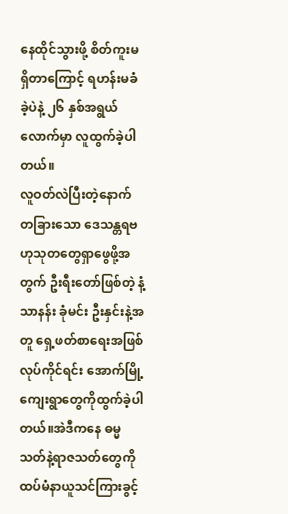နေထိုင်သွားဖို့ စိတ်ကူးမရှိတာကြောင့် ရဟန်းမခံခဲ့ပဲနဲ့ ၂၆ နှစ်အရွယ်လောက်မှာ လူထွက်ခဲ့ပါတယ်။
လူဝတ်လဲပြီးတဲ့နောက် တခြားသော ဒေသန္တရဗဟုသုတတွေရှာဖွေဖို့အတွက် ဦးရီးတော်ဖြစ်တဲ့ နံ့သာနန်း ခုံမင်း ဦးနှင်းနဲ့အတူ ရှေ့ဖတ်စာရေးအဖြစ်လုပ်ကိုင်ရင်း အောက်မြို့ကျေးရွာတွေကိုထွက်ခဲ့ပါတယ်။အဲဒီကနေ ဓမ္မသတ်နဲ့ရာဇသတ်တွေကိုထပ်မံနာယူသင်ကြားခွင့်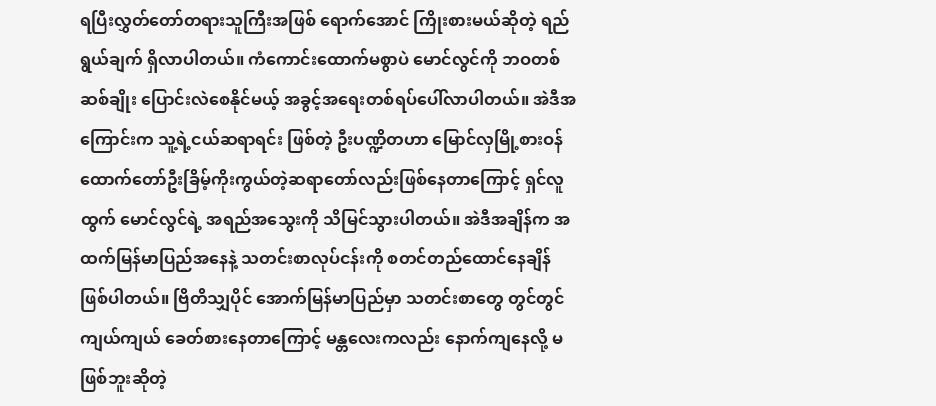ရပြီးလွှတ်တော်တရားသူကြီးအဖြစ် ရောက်အောင် ကြိုးစားမယ်ဆိုတဲ့ ရည်ရွယ်ချက် ရှိလာပါတယ်။ ကံကောင်းထောက်မစွာပဲ မောင်လွင်ကို ဘဝတစ်ဆစ်ချိုး ပြောင်းလဲစေနိုင်မယ့် အခွင့်အရေးတစ်ရပ်ပေါ်လာပါတယ်။ အဲဒီအကြောင်းက သူ့ရဲ့ငယ်ဆရာရင်း ဖြစ်တဲ့ ဦးပဏ္ဍိတဟာ မြောင်လှမြို့စားဝန်ထောက်တော်ဦးခြိမ့်ကိုးကွယ်တဲ့ဆရာတော်လည်းဖြစ်နေတာကြောင့် ရှင်လူထွက် မောင်လွင်ရဲ့ အရည်အသွေးကို သိမြင်သွားပါတယ်။ အဲဒီအချိန်က အထက်မြန်မာပြည်အနေနဲ့ သတင်းစာလုပ်ငန်းကို စတင်တည်ထောင်နေချိန် ဖြစ်ပါတယ်။ ဗြိတိသျှပိုင် အောက်မြန်မာပြည်မှာ သတင်းစာတွေ တွင်တွင်ကျယ်ကျယ် ခေတ်စားနေတာကြောင့် မန္တလေးကလည်း နောက်ကျနေလို့ မဖြစ်ဘူးဆိုတဲ့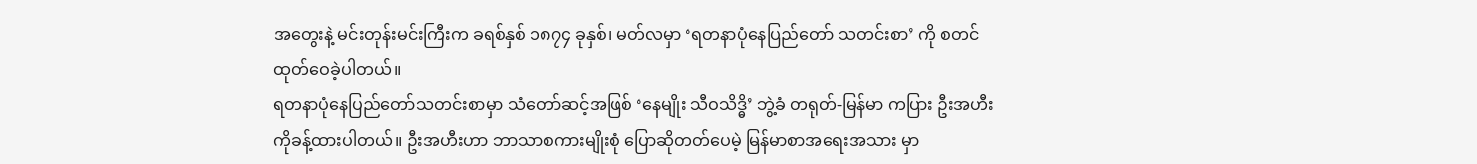အတွေးနဲ့ မင်းတုန်းမင်းကြီးက ခရစ်နှစ် ၁၈၇၄ ခုနှစ်၊ မတ်လမှာ ‘ရတနာပုံနေပြည်တော် သတင်းစာ’ ကို စတင်ထုတ်ဝေခဲ့ပါတယ်။
ရတနာပုံနေပြည်တော်သတင်းစာမှာ သံတော်ဆင့်အဖြစ် ‘နေမျိုး သီဝသိဒ္ဓိ’ ဘွဲ့ခံ တရုတ်-မြန်မာ ကပြား ဦးအဟီးကိုခန့်ထားပါတယ်။ ဦးအဟီးဟာ ဘာသာစကားမျိုးစုံ ပြောဆိုတတ်ပေမဲ့ မြန်မာစာအရေးအသား မှာ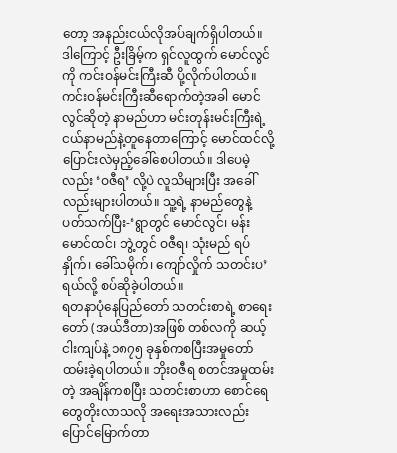တော့ အနည်းငယ်လိုအပ်ချက်ရှိပါတယ်။ ဒါကြောင့် ဦးခြိမ့်က ရှင်လူထွက် မောင်လွင်ကို ကင်းဝန်မင်းကြီးဆီ ပို့လိုက်ပါတယ်။ ကင်းဝန်မင်းကြီးဆီရောက်တဲ့အခါ မောင်လွင်ဆိုတဲ့ နာမည်ဟာ မင်းတုန်းမင်းကြီးရဲ့ ငယ်နာမည်နဲ့တူနေတာကြောင့် မောင်ထင်လို့ ပြောင်းလဲမှည့်ခေါ်စေပါတယ်။ ဒါပေမဲ့လည်း ‘ဝဇီရ’ လို့ပဲ လူသိများပြီး အခေါ်လည်းများပါတယ်။ သူ့ရဲ့ နာမည်တွေနဲ့ ပတ်သက်ပြီး-‘ရွာတွင် မောင်လွင်၊ မန်း မောင်ထင်၊ ဘွဲ့တွင် ဝဇီရ၊ သုံးမည် ရပ်နှိုက်၊ ခေါ်သမိုက်၊ ကျော်လှိုက် သတင်းပ’ ရယ်လို့ စပ်ဆိုခဲ့ပါတယ်။
ရတနာပုံနေပြည်တော် သတင်းစာရဲ့ စာရေးတော် (အယ်ဒီတာ)အဖြစ် တစ်လကို ဆယ့်ငါးကျပ်နဲ့ ၁၈၇၅ ခုနှစ်ကစပြီးအမှုတော်ထမ်းခဲ့ရပါတယ်။ ဘိုးဝဇီရ စတင်အမှုထမ်းတဲ့ အချိန်ကစပြီး သတင်းစာဟာ စောင်ရေတွေတိုးလာသလို အရေးအသားလည်း ပြောင်မြောက်တာ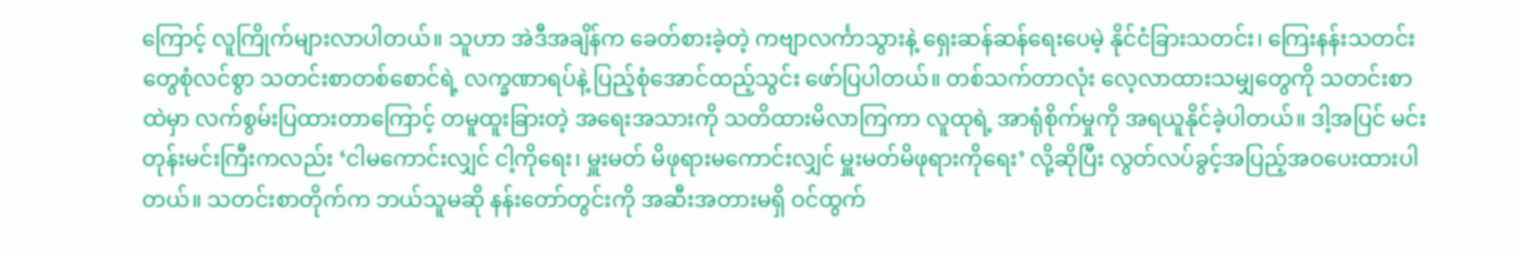ကြောင့် လူကြိုက်များလာပါတယ်။ သူဟာ အဲဒီအချိန်က ခေတ်စားခဲ့တဲ့ ကဗျာလင်္ကာသွားနဲ့ ရှေးဆန်ဆန်ရေးပေမဲ့ နိုင်ငံခြားသတင်း၊ ကြေးနန်းသတင်းတွေစုံလင်စွာ သတင်းစာတစ်စောင်ရဲ့ လက္ခဏာရပ်နဲ့ ပြည့်စုံအောင်ထည့်သွင်း ဖော်ပြပါတယ်။ တစ်သက်တာလုံး လေ့လာထားသမျှတွေကို သတင်းစာထဲမှာ လက်စွမ်းပြထားတာကြောင့် တမူထူးခြားတဲ့ အရေးအသားကို သတိထားမိလာကြကာ လူထုရဲ့ အာရုံစိုက်မှုကို အရယူနိုင်ခဲ့ပါတယ်။ ဒါ့အပြင် မင်းတုန်းမင်းကြီးကလည်း ‘ငါမကောင်းလျှင် ငါ့ကိုရေး၊ မှူးမတ် မိဖုရားမကောင်းလျှင် မှူးမတ်မိဖုရားကိုရေး’ လို့ဆိုပြီး လွတ်လပ်ခွင့်အပြည့်အဝပေးထားပါတယ်။ သတင်းစာတိုက်က ဘယ်သူမဆို နန်းတော်တွင်းကို အဆီးအတားမရှိ ဝင်ထွက်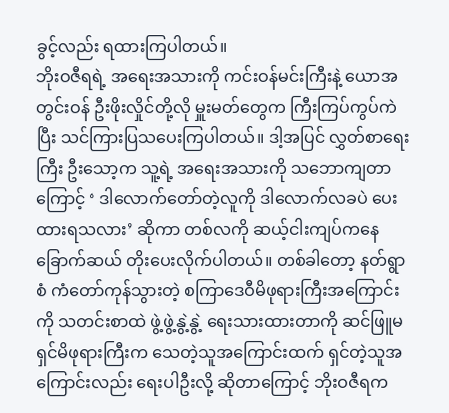ခွင့်လည်း ရထားကြပါတယ်။
ဘိုးဝဇီရရဲ့ အရေးအသားကို ကင်းဝန်မင်းကြီးနဲ့ ယောအတွင်းဝန် ဦးဖိုးလှိုင်တို့လို မှူးမတ်တွေက ကြီးကြပ်ကွပ်ကဲပြီး သင်ကြားပြသပေးကြပါတယ်။ ဒါ့အပြင် လွှတ်စာရေးကြီး ဦးသော့က သူ့ရဲ့ အရေးအသားကို သဘောကျတာကြောင့် ‘ ဒါလောက်တော်တဲ့လူကို ဒါလောက်လခပဲ ပေးထားရသလား’ ဆိုကာ တစ်လကို ဆယ့်ငါးကျပ်ကနေ ခြောက်ဆယ် တိုးပေးလိုက်ပါတယ်။ တစ်ခါတော့ နတ်ရွာစံ ကံတော်ကုန်သွားတဲ့ စကြာဒေဝီမိဖုရားကြီးအကြောင်းကို သတင်းစာထဲ ဖွဲ့ဖွဲ့နွဲ့နွဲ့ ရေးသားထားတာကို ဆင်ဖြူမရှင်မိဖုရားကြီးက သေတဲ့သူအကြောင်းထက် ရှင်တဲ့သူအကြောင်းလည်း ရေးပါဦးလို့ ဆိုတာကြောင့် ဘိုးဝဇီရက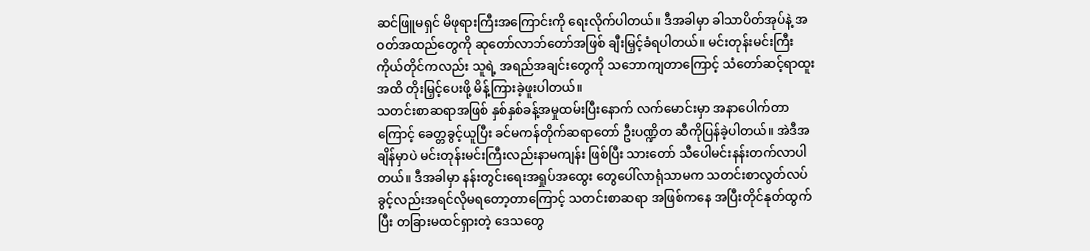ဆင်ဖြူမရှင် မိဖုရားကြီးအကြောင်းကို ရေးလိုက်ပါတယ်။ ဒီအခါမှာ ခါသာပိတ်အုပ်နဲ့ အဝတ်အထည်တွေကို ဆုတော်လာဘ်တော်အဖြစ် ချီးမြှင့်ခံရပါတယ်။ မင်းတုန်းမင်းကြီး ကိုယ်တိုင်ကလည်း သူရဲ့ အရည်အချင်းတွေကို သဘောကျတာကြောင့် သံတော်ဆင့်ရာထူးအထိ တိုးမြှင့်ပေးဖို့ မိန့်ကြားခဲ့ဖူးပါတယ်။
သတင်းစာဆရာအဖြစ် နှစ်နှစ်ခန့်အမှုထမ်းပြီးနောက် လက်မောင်းမှာ အနာပေါက်တာကြောင့် ခေတ္တခွင့်ယူပြီး ခင်မကန်တိုက်ဆရာတော် ဦးပဏ္ဍိတ ဆီကိုပြန်ခဲ့ပါတယ်။ အဲဒီအချိန်မှာပဲ မင်းတုန်းမင်းကြီးလည်းနာမကျန်း ဖြစ်ပြီး သားတော် သီပေါမင်းနန်းတက်လာပါတယ်။ ဒီအခါမှာ နန်းတွင်းရေးအရှုပ်အထွေး တွေပေါ်လာရုံသာမက သတင်းစာလွတ်လပ်ခွင့်လည်းအရင်လိုမရတော့တာကြောင့် သတင်းစာဆရာ အဖြစ်ကနေ အပြီးတိုင်နုတ်ထွက်ပြီး တခြားမထင်ရှားတဲ့ ဒေသတွေ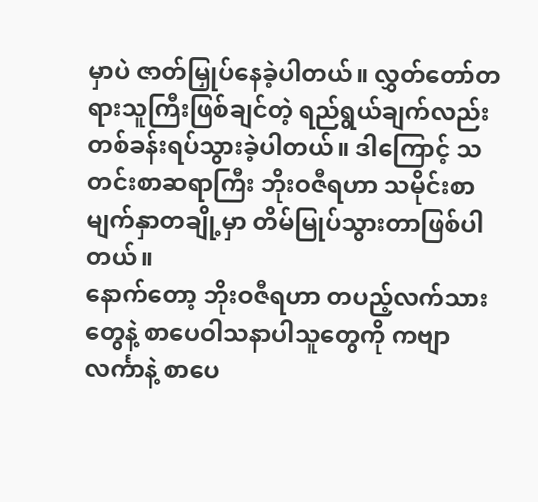မှာပဲ ဇာတ်မြှုပ်နေခဲ့ပါတယ်။ လွှတ်တော်တရားသူကြီးဖြစ်ချင်တဲ့ ရည်ရွယ်ချက်လည်း တစ်ခန်းရပ်သွားခဲ့ပါတယ်။ ဒါကြောင့် သတင်းစာဆရာကြီး ဘိုးဝဇီရဟာ သမိုင်းစာမျက်နှာတချို့မှာ တိမ်မြုပ်သွားတာဖြစ်ပါတယ်။
နောက်တော့ ဘိုးဝဇီရဟာ တပည့်လက်သားတွေနဲ့ စာပေဝါသနာပါသူတွေကို ကဗျာလင်္ကာနဲ့ စာပေ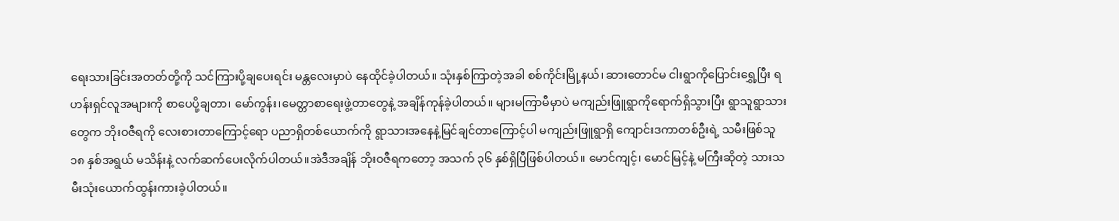ရေးသားခြင်းအတတ်တို့ကို သင်ကြားပို့ချပေးရင်း မန္တလေးမှာပဲ နေထိုင်ခဲ့ပါတယ်။ သုံးနှစ်ကြာတဲ့အခါ စစ်ကိုင်းမြို့နယ်၊ ဆားတောင်မ ငါးရွာကိုပြောင်းရွှေ့ပြီး ရဟန်းရှင်လူအများကို စာပေပို့ချတာ၊ မော်ကွန်း၊မေတ္တာစာရေးဖွဲ့တာတွေနဲ့ အချိန်ကုန်ခဲ့ပါတယ်။ များမကြာမီမှာပဲ မကျည်းဖြူရွာကိုရောက်ရှိသွားပြီး ရွာသူရွာသားတွေက ဘိုးဝဇီရကို လေးစားတာကြောင့်ရော ပညာရှိတစ်ယောက်ကို ရွာသားအနေနဲ့မြင်ချင်တာကြောင့်ပါ မကျည်းဖြူရွာရှိ ကျောင်းဒကာတစ်ဦးရဲ့ သမီးဖြစ်သူ ၁၈ နှစ်အရွယ် မသိန်းနဲ့ လက်ဆက်ပေးလိုက်ပါတယ်။အဲဒီအချိန် ဘိုးဝဇီရကတော့ အသက် ၃၆ နှစ်ရှိပြီဖြစ်ပါတယ်။ မောင်ကျင့်၊ မောင်မြင့်နဲ့ မကြီးဆိုတဲ့ သားသမီးသုံးယောက်ထွန်းကားခဲ့ပါတယ်။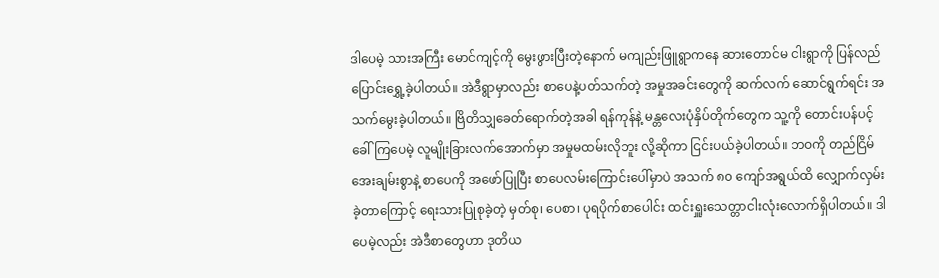ဒါပေမဲ့ သားအကြီး မောင်ကျင့်ကို မွေးဖွားပြီးတဲ့နောက် မကျည်းဖြူရွာကနေ ဆားတောင်မ ငါးရွာကို ပြန်လည်ပြောင်းရွှေ့ခဲ့ပါတယ်။ အဲဒီရွာမှာလည်း စာပေနဲ့ပတ်သက်တဲ့ အမှုအခင်းတွေကို ဆက်လက် ဆောင်ရွက်ရင်း အသက်မွေးခဲ့ပါတယ်။ ဗြိတိသျှခေတ်ရောက်တဲ့အခါ ရန်ကုန်နဲ့ မန္တလေးပုံနှိပ်တိုက်တွေက သူ့ကို တောင်းပန်ပင့်ခေါ်ကြပေမဲ့ လူမျိုးခြားလက်အောက်မှာ အမှုမထမ်းလိုဘူး လို့ဆိုကာ ငြင်းပယ်ခဲ့ပါတယ်။ ဘဝကို တည်ငြိမ်အေးချမ်းစွာနဲ့ စာပေကို အဖော်ပြုပြီး စာပေလမ်းကြောင်းပေါ်မှာပဲ အသက် ၈၀ ကျော်အရွယ်ထိ လျှောက်လှမ်းခဲ့တာကြောင့် ရေးသားပြုစုခဲ့တဲ့ မှတ်စု၊ ပေစာ၊ ပုရပိုက်စာပေါင်း ထင်းရှူးသေတ္တာငါးလုံးလောက်ရှိပါတယ်။ ဒါပေမဲ့လည်း အဲဒီစာတွေဟာ ဒုတိယ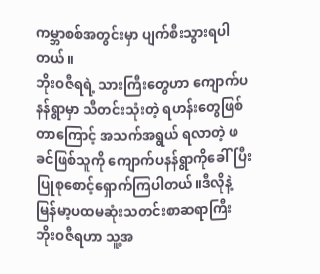ကမ္ဘာစစ်အတွင်းမှာ ပျက်စီးသွားရပါတယ်။
ဘိုးဝဇီရရဲ့ သားကြီးတွေဟာ ကျောက်ပနန်ရွာမှာ သီတင်းသုံးတဲ့ ရဟန်းတွေဖြစ်တာကြောင့် အသက်အရွယ် ရလာတဲ့ ဖခင်ဖြစ်သူကို ကျောက်ပနန်ရွာကိုခေါ်ပြီး ပြုစုစောင့်ရှောက်ကြပါတယ်။ဒီလိုနဲ့ မြန်မာ့ပထမဆုံးသတင်းစာဆရာကြီး ဘိုးဝဇီရဟာ သူ့အ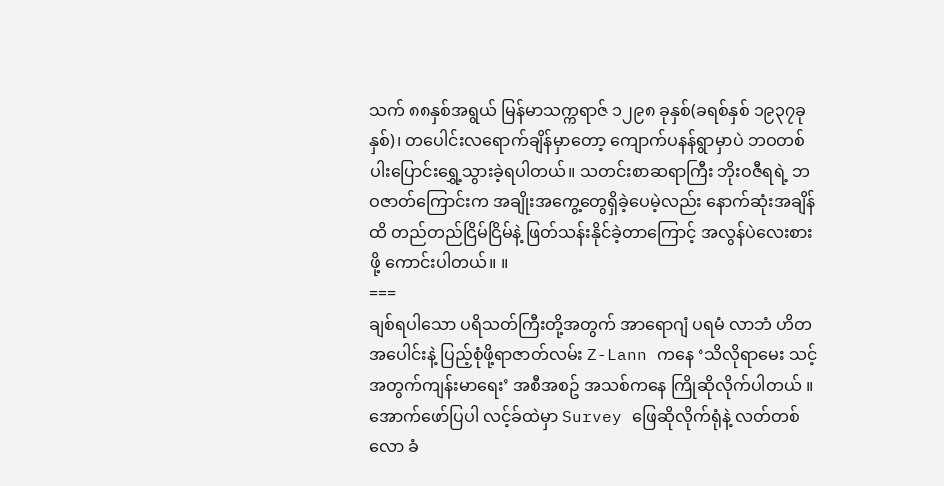သက် ၈၈နှစ်အရွယ် မြန်မာသက္ကရာဇ် ၁၂၉၈ ခုနှစ်(ခရစ်နှစ် ၁၉၃၇ခုနှစ်)၊ တပေါင်းလရောက်ချိန်မှာတော့ ကျောက်ပနန်ရွာမှာပဲ ဘဝတစ်ပါးပြောင်းရွှေ့သွားခဲ့ရပါတယ်။ သတင်းစာဆရာကြီး ဘိုးဝဇီရရဲ့ ဘဝဇာတ်ကြောင်းက အချိုးအကွေ့တွေရှိခဲ့ပေမဲ့လည်း နောက်ဆုံးအချိန်ထိ တည်တည်ငြိမ်ငြိမ်နဲ့ ဖြတ်သန်းနိုင်ခဲ့တာကြောင့် အလွန်ပဲလေးစားဖို့ ကောင်းပါတယ်။ ။
===
ချစ်ရပါသော ပရိသတ်ကြီးတို့အတွက် အာရောဂျံ ပရမံ လာဘံ ဟိတအပေါင်းနဲ့ ပြည့်စုံဖို့ရာဇာတ်လမ်း Z-Lann ကနေ ‘သိလိုရာမေး သင့်အတွက်ကျန်းမာရေး’ အစီအစဥ် အသစ်ကနေ ကြိုဆိုလိုက်ပါတယ် ။ အောက်ဖော်ပြပါ လင့်ခ်ထဲမှာ Survey ဖြေဆိုလိုက်ရုံနဲ့ လတ်တစ်လော ခံ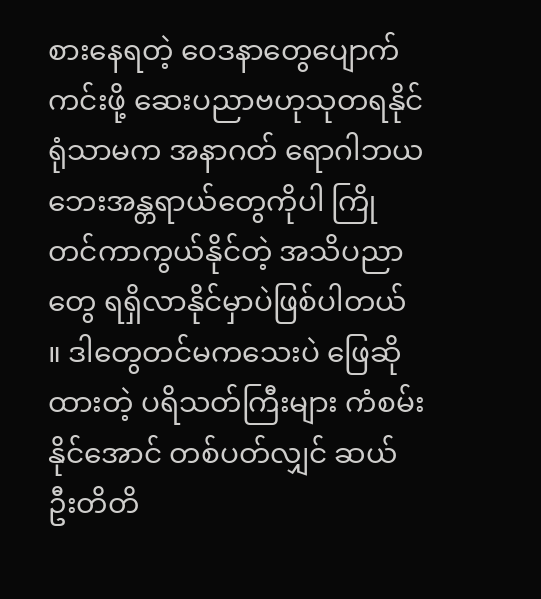စားနေရတဲ့ ဝေဒနာတွေပျောက်ကင်းဖို့ ဆေးပညာဗဟုသုတရနိုင်ရုံသာမက အနာဂတ် ရောဂါဘယ ဘေးအန္တရာယ်တွေကိုပါ ကြိုတင်ကာကွယ်နိုင်တဲ့ အသိပညာတွေ ရရှိလာနိုင်မှာပဲဖြစ်ပါတယ် ။ ဒါတွေတင်မကသေးပဲ ဖြေဆိုထားတဲ့ ပရိသတ်ကြီးများ ကံစမ်းနိုင်အောင် တစ်ပတ်လျှင် ဆယ်ဦးတိတိ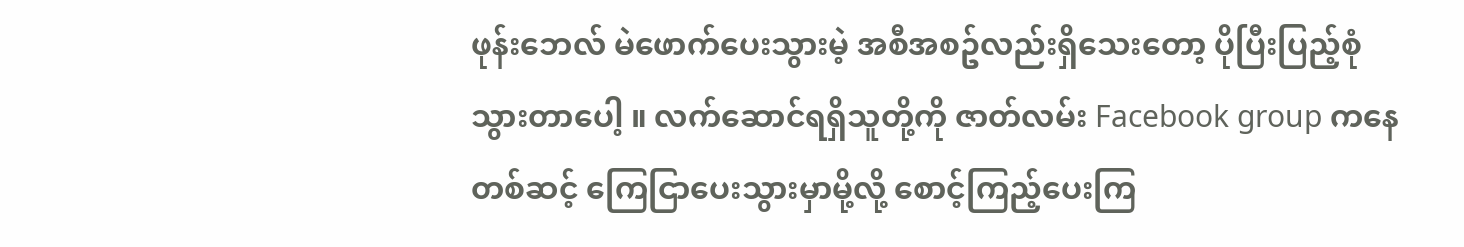ဖုန်းဘေလ် မဲဖောက်ပေးသွားမဲ့ အစီအစဥ်လည်းရှိသေးတော့ ပိုပြီးပြည့်စုံသွားတာပေါ့ ။ လက်ဆောင်ရရှိသူတို့ကို ဇာတ်လမ်း Facebook group ကနေတစ်ဆင့် ကြေငြာပေးသွားမှာမို့လို့ စောင့်ကြည့်ပေးကြ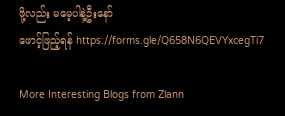ဖို့လည်း မမေ့ပါနဲ့ဦးနော်
ဖောင့်ဖြည့်ရန် https://forms.gle/Q658N6QEVYxcegTi7

More Interesting Blogs from Zlann